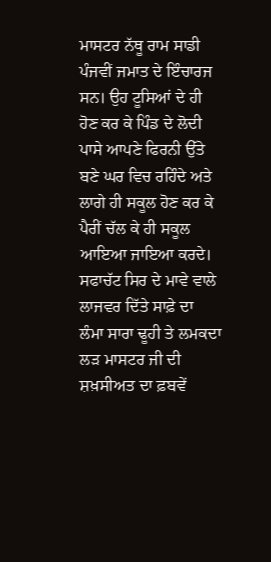ਮਾਸਟਰ ਨੱਥੂ ਰਾਮ ਸਾਡੀ ਪੰਜਵੀਂ ਜਮਾਤ ਦੇ ਇੰਚਾਰਜ ਸਨ। ਉਹ ਟੂਸਿਆਂ ਦੇ ਹੀ ਹੋਣ ਕਰ ਕੇ ਪਿੰਡ ਦੇ ਲੋਦੀ ਪਾਸੇ ਆਪਣੇ ਫਿਰਨੀ ਉੱਤੇ ਬਣੇ ਘਰ ਵਿਚ ਰਹਿੰਦੇ ਅਤੇ ਲਾਗੇ ਹੀ ਸਕੂਲ ਹੋਣ ਕਰ ਕੇ ਪੈਰੀਂ ਚੱਲ ਕੇ ਹੀ ਸਕੂਲ ਆਇਆ ਜਾਇਆ ਕਰਦੇ। ਸਫਾਚੱਟ ਸਿਰ ਦੇ ਮਾਵੇ ਵਾਲੇ ਲਾਜਵਰ ਦਿੱਤੇ ਸਾਫ਼ੇ ਦਾ ਲੰਮਾ ਸਾਰਾ ਢੂਹੀ ਤੇ ਲਮਕਦਾ ਲੜ ਮਾਸਟਰ ਜੀ ਦੀ ਸ਼ਖ਼ਸੀਅਤ ਦਾ ਫ਼ਬਵੇਂ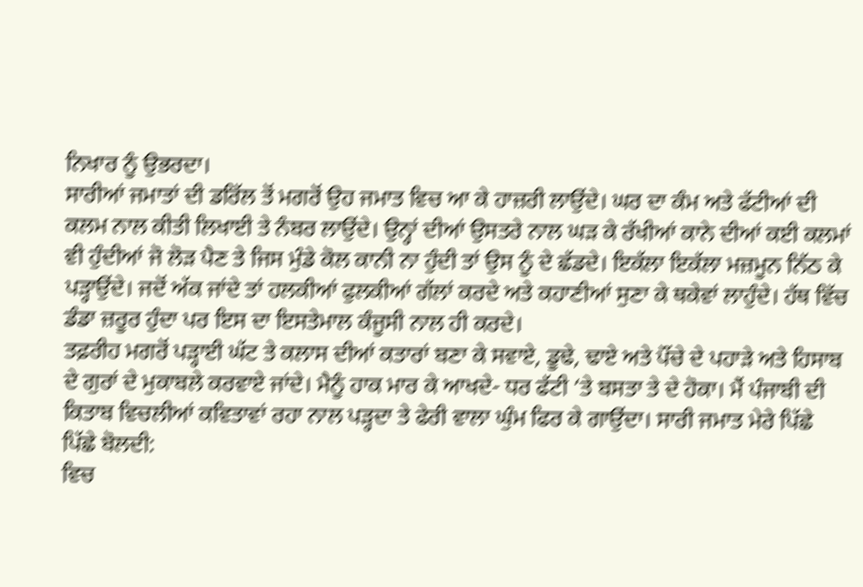ਨਿਖਾਰ ਨੂੰ ਉਭਰਦਾ।
ਸਾਰੀਆਂ ਜਮਾਤਾਂ ਦੀ ਡਰਿੱਲ ਤੋਂ ਮਗਰੋਂ ਉਹ ਜਮਾਤ ਵਿਚ ਆ ਕੇ ਹਾਜ਼ਰੀ ਲਾਉਂਦੇ। ਘਰ ਦਾ ਕੰਮ ਅਤੇ ਫੱਟੀਆਂ ਦੀ ਕਲਮ ਨਾਲ ਕੀਤੀ ਲਿਖਾਈ ਤੇ ਨੰਬਰ ਲਾਉਂਦੇ। ਉਨ੍ਹਾਂ ਦੀਆਂ ਉਸਤਰੇ ਨਾਲ ਘੜ ਕੇ ਰੱਖੀਆਂ ਕਾਨੇ ਦੀਆਂ ਕਈ ਕਲਮਾਂ ਵੀ ਹੁੰਦੀਆਂ ਜੋ ਲੋੜ ਪੈਣ ਤੇ ਜਿਸ ਮੁੰਡੇ ਕੋਲ ਕਾਨੀ ਨਾ ਹੁੰਦੀ ਤਾਂ ਉਸ ਨੂੰ ਦੇ ਛੱਡਦੇ। ਇਕੱਲਾ ਇਕੱਲਾ ਮਜ਼ਮੂਨ ਨਿੱਠ ਕੇ ਪੜ੍ਹਾਉਂਦੇ। ਜਦੋਂ ਅੱਕ ਜਾਂਦੇ ਤਾਂ ਹਲਕੀਆਂ ਫੁਲਕੀਆਂ ਗੱਲਾਂ ਕਰਦੇ ਅਤੇ ਕਹਾਣੀਆਂ ਸੁਣਾ ਕੇ ਥਕੇਵਾਂ ਲਾਹੁੰਦੇ। ਹੱਥ ਵਿੱਚ ਡੰਡਾ ਜ਼ਰੂਰ ਹੁੰਦਾ ਪਰ ਇਸ ਦਾ ਇਸਤੇਮਾਲ ਕੰਜੂਸੀ ਨਾਲ ਹੀ ਕਰਦੇ।
ਤਫ਼ਰੀਹ ਮਗਰੋਂ ਪੜ੍ਹਾਈ ਘੱਟ ਤੇ ਕਲਾਸ ਦੀਆਂ ਕਤਾਰਾਂ ਬਣਾ ਕੇ ਸਵਾਏ, ਡੂਢੇ, ਢਾਏ ਅਤੇ ਪੌਂਚੇ ਦੇ ਪਹਾੜੇ ਅਤੇ ਹਿਸਾਬ ਦੇ ਗੁਰਾਂ ਦੇ ਮੁਕਾਬਲੇ ਕਰਵਾਏ ਜਾਂਦੇ। ਮੈਨੂੰ ਹਾਕ ਮਾਰ ਕੇ ਆਖਦੇ- ਧਰ ਫੱਟੀ ‘ਤੇ ਬਸਤਾ ਤੇ ਦੇ ਹੋਕਾ। ਮੈਂ ਪੰਜਾਬੀ ਦੀ ਕਿਤਾਬ ਵਿਚਲੀਆਂ ਕਵਿਤਾਵਾਂ ਰਹਾ ਨਾਲ ਪੜ੍ਹਦਾ ਤੇ ਫੇਰੀ ਵਾਲਾ ਘੁੰਮ ਫਿਰ ਕੇ ਗਾਉਂਦਾ। ਸਾਰੀ ਜਮਾਤ ਮੇਰੇ ਪਿੱਛੇ ਪਿੱਛੇ ਬੋਲਦੀ:
ਵਿਚ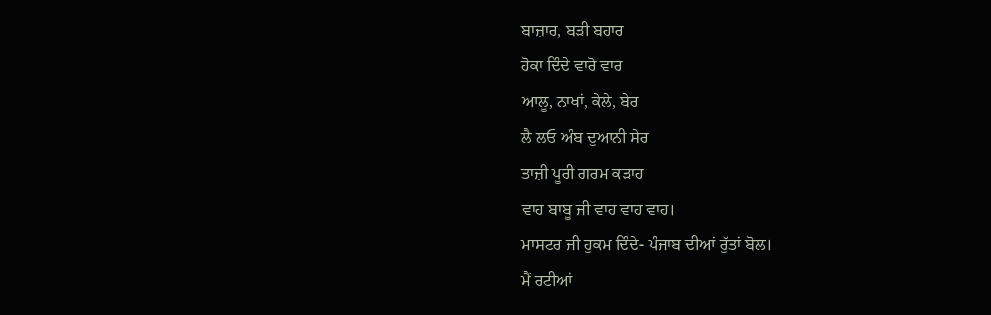ਬਾਜ਼ਾਰ, ਬੜੀ ਬਹਾਰ
ਹੋਕਾ ਦਿੰਦੇ ਵਾਰੋ ਵਾਰ
ਆਲੂ, ਨਾਖਾਂ, ਕੇਲੇ, ਬੇਰ
ਲੈ ਲਓ ਅੰਬ ਦੁਆਨੀ ਸੇਰ
ਤਾਜ਼ੀ ਪੂਰੀ ਗਰਮ ਕੜਾਹ
ਵਾਹ ਬਾਬੂ ਜੀ ਵਾਹ ਵਾਹ ਵਾਹ।
ਮਾਸਟਰ ਜੀ ਹੁਕਮ ਦਿੰਦੇ- ਪੰਜਾਬ ਦੀਆਂ ਰੁੱਤਾਂ ਬੋਲ।
ਮੈਂ ਰਟੀਆਂ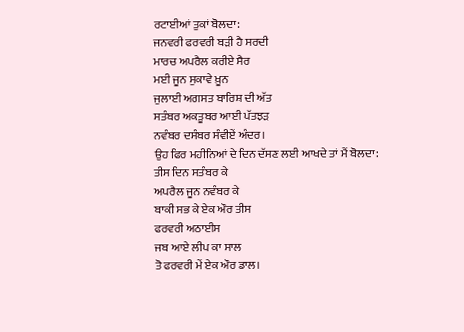ਰਟਾਈਆਂ ਤੁਕਾਂ ਬੋਲਦਾ:
ਜਨਵਰੀ ਫਰਵਰੀ ਬੜੀ ਹੈ ਸਰਦੀ
ਮਾਰਚ ਅਪਰੈਲ ਕਰੀਏ ਸੈਰ
ਮਈ ਜੂਨ ਸੁਕਾਵੇ ਖ਼ੂਨ
ਜੁਲਾਈ ਅਗਸਤ ਬਾਰਿਸ਼ ਦੀ ਅੱਤ
ਸਤੰਬਰ ਅਕਤੂਬਰ ਆਈ ਪੱਤਝੜ
ਨਵੰਬਰ ਦਸੰਬਰ ਸੰਵੀਏਂ ਅੰਦਰ।
ਉਹ ਫਿਰ ਮਹੀਨਿਆਂ ਦੇ ਦਿਨ ਦੱਸਣ ਲਈ ਆਖਦੇ ਤਾਂ ਮੈਂ ਬੋਲਦਾ:
ਤੀਸ ਦਿਨ ਸਤੰਬਰ ਕੇ
ਅਪਰੈਲ ਜੂਨ ਨਵੰਬਰ ਕੇ
ਬਾਕੀ ਸਭ ਕੇ ਏਕ ਔਰ ਤੀਸ
ਫਰਵਰੀ ਅਠਾਈਸ
ਜਬ ਆਏ ਲੀਪ ਕਾ ਸਾਲ
ਤੋ ਫਰਵਰੀ ਮੇਂ ਏਕ ਔਰ ਡਾਲ।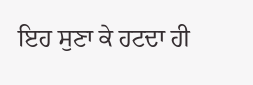ਇਹ ਸੁਣਾ ਕੇ ਹਟਦਾ ਹੀ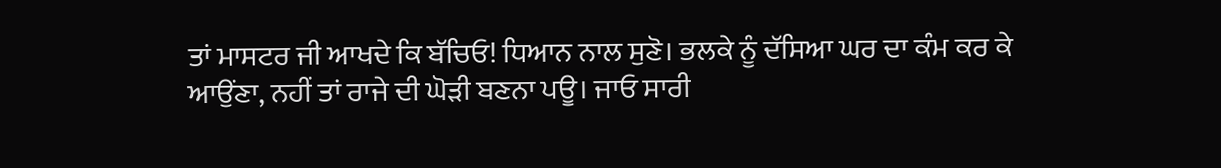ਤਾਂ ਮਾਸਟਰ ਜੀ ਆਖਦੇ ਕਿ ਬੱਚਿਓ! ਧਿਆਨ ਨਾਲ ਸੁਣੋ। ਭਲਕੇ ਨੂੰ ਦੱਸਿਆ ਘਰ ਦਾ ਕੰਮ ਕਰ ਕੇ ਆਉਂਣਾ, ਨਹੀਂ ਤਾਂ ਰਾਜੇ ਦੀ ਘੋੜੀ ਬਣਨਾ ਪਊ। ਜਾਓ ਸਾਰੀ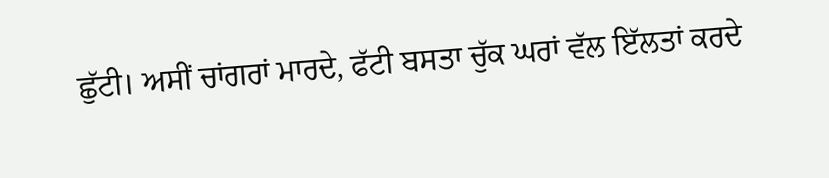ਛੁੱਟੀ। ਅਸੀਂ ਚਾਂਗਰਾਂ ਮਾਰਦੇ, ਫੱਟੀ ਬਸਤਾ ਚੁੱਕ ਘਰਾਂ ਵੱਲ ਇੱਲਤਾਂ ਕਰਦੇ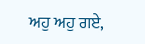ਅਹੁ ਅਹੁ ਗਏ,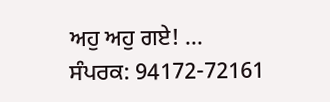ਅਹੁ ਅਹੁ ਗਏ! …
ਸੰਪਰਕ: 94172-72161